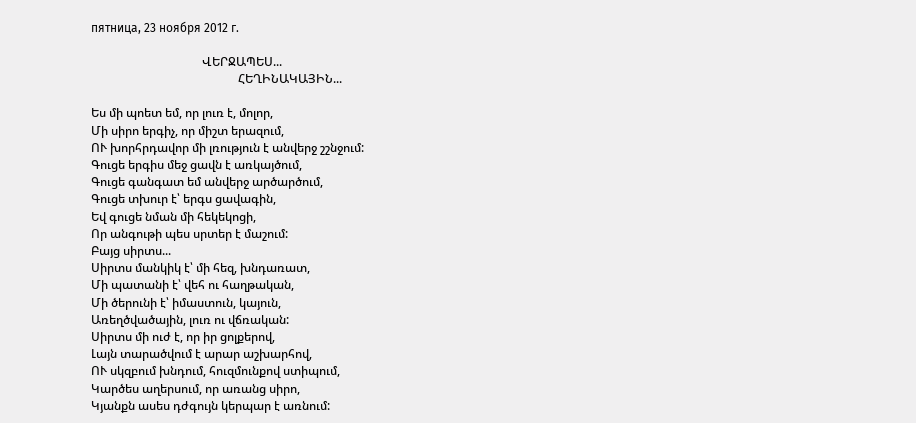пятница, 23 ноября 2012 г.

                                     ՎԵՐՋԱՊԵՍ...
                                                 ՀԵՂԻՆԱԿԱՅԻՆ...

Ես մի պոետ եմ, որ լուռ է, մոլոր,
Մի սիրո երգիչ, որ միշտ երազում,
ՈՒ խորհրդավոր մի լռություն է անվերջ շշնջում:
Գուցե երգիս մեջ ցավն է առկայծում,
Գուցե գանգատ եմ անվերջ արծարծում,
Գուցե տխուր է՝ երգս ցավագին,
Եվ գուցե նման մի հեկեկոցի,
Որ անգութի պես սրտեր է մաշում:
Բայց սիրտս...
Սիրտս մանկիկ է՝ մի հեզ, խնդառատ,
Մի պատանի է՝ վեհ ու հաղթական,
Մի ծերունի է՝ իմաստուն, կայուն,
Առեղծվածային, լուռ ու վճռական:
Սիրտս մի ուժ է, որ իր ցոլքերով,
Լայն տարածվում է արար աշխարհով,
ՈՒ սկզբում խնդում, հուզմունքով ստիպում,
Կարծես աղերսում, որ առանց սիրո,
Կյանքն ասես դժգույն կերպար է առնում: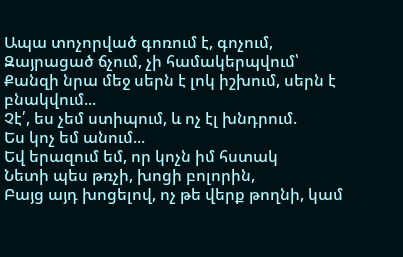Ապա տոչորված գոռում է, գոչում,
Զայրացած ճչում, չի համակերպվում՝
Քանզի նրա մեջ սերն է լոկ իշխում, սերն է բնակվում...
Չէ՛, ես չեմ ստիպում, և ոչ էլ խնդրում.
Ես կոչ եմ անում...
Եվ երազում եմ, որ կոչն իմ հստակ
Նետի պես թռչի, խոցի բոլորին,
Բայց այդ խոցելով, ոչ թե վերք թողնի, կամ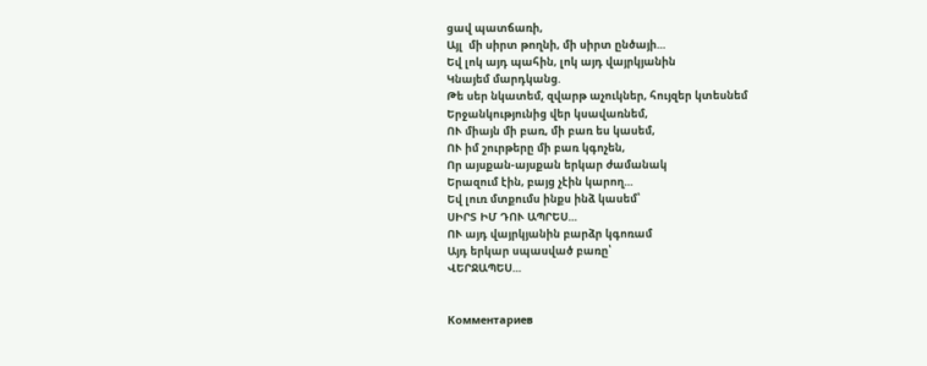ցավ պատճառի,
Այլ  մի սիրտ թողնի, մի սիրտ ընծայի...
Եվ լոկ այդ պահին, լոկ այդ վայրկյանին
Կնայեմ մարդկանց.
Թե սեր նկատեմ, զվարթ աչուկներ, հույզեր կտեսնեմ
Երջանկությունից վեր կսավառնեմ,
ՈՒ միայն մի բառ, մի բառ ես կասեմ,
ՈՒ իմ շուրթերը մի բառ կգոչեն,
Որ այսքան-այսքան երկար ժամանակ
Երազում էին, բայց չէին կարող...
Եվ լուռ մտքումս ինքս ինձ կասեմ՝
ՍԻՐՏ ԻՄ ԴՈՒ ԱՊՐԵՍ...
ՈՒ այդ վայրկյանին բարձր կգոռամ
Այդ երկար սպասված բառը՝
ՎԵՐՋԱՊԵՍ...


Комментариев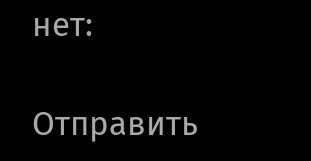нет:

Отправить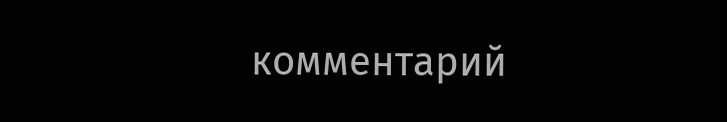комментарий